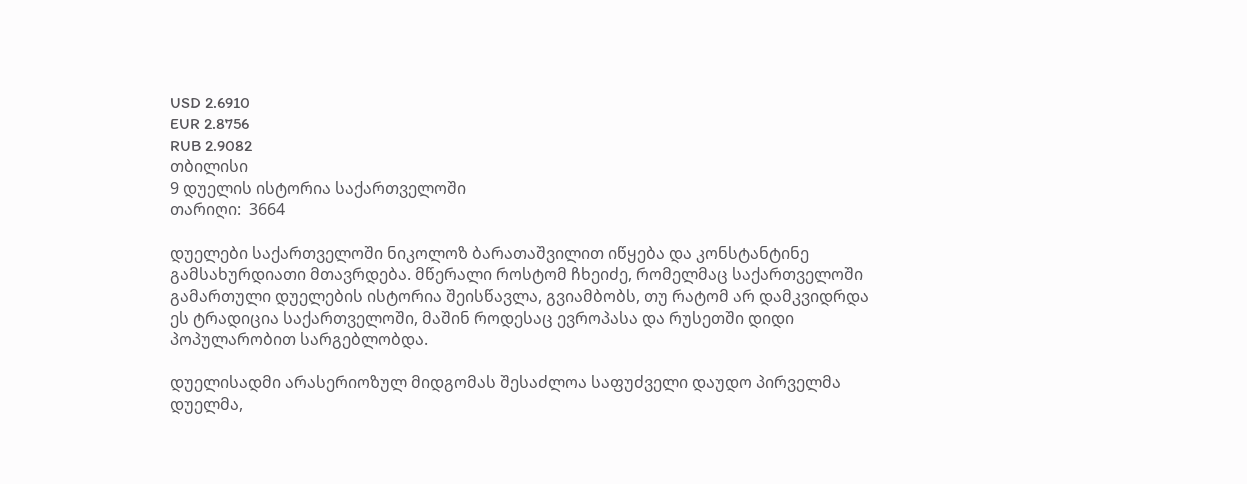USD 2.6910
EUR 2.8756
RUB 2.9082
თბილისი
9 დუელის ისტორია საქართველოში
თარიღი:  3664

დუელები საქართველოში ნიკოლოზ ბარათაშვილით იწყება და კონსტანტინე გამსახურდიათი მთავრდება. მწერალი როსტომ ჩხეიძე, რომელმაც საქართველოში გამართული დუელების ისტორია შეისწავლა, გვიამბობს, თუ რატომ არ დამკვიდრდა ეს ტრადიცია საქართველოში, მაშინ როდესაც ევროპასა და რუსეთში დიდი პოპულარობით სარგებლობდა.

დუელისადმი არასერიოზულ მიდგომას შესაძლოა საფუძველი დაუდო პირველმა დუელმა,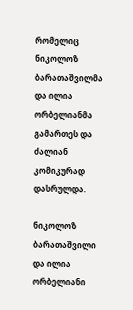რომელიც ნიკოლოზ ბარათაშვილმა და ილია ორბელიანმა გამართეს და ძალიან კომიკურად დასრულდა.

ნიკოლოზ ბარათაშვილი და ილია ორბელიანი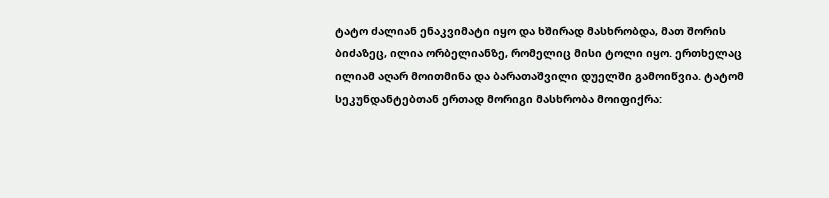ტატო ძალიან ენაკვიმატი იყო და ხშირად მასხრობდა, მათ შორის ბიძაზეც, ილია ორბელიანზე, რომელიც მისი ტოლი იყო. ერთხელაც ილიამ აღარ მოითმინა და ბარათაშვილი დუელში გამოიწვია. ტატომ სეკუნდანტებთან ერთად მორიგი მასხრობა მოიფიქრა: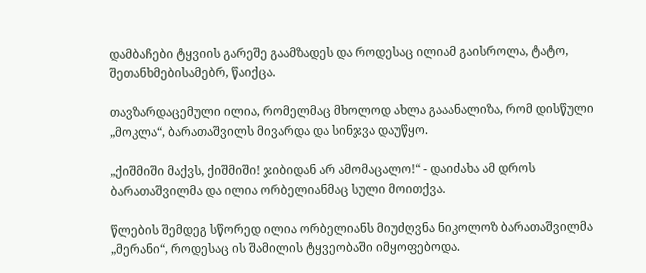დამბაჩები ტყვიის გარეშე გაამზადეს და როდესაც ილიამ გაისროლა, ტატო, შეთანხმებისამებრ, წაიქცა.

თავზარდაცემული ილია, რომელმაც მხოლოდ ახლა გააანალიზა, რომ დისწული „მოკლა“, ბარათაშვილს მივარდა და სინჯვა დაუწყო.

„ქიშმიში მაქვს, ქიშმიში! ჯიბიდან არ ამომაცალო!“ - დაიძახა ამ დროს ბარათაშვილმა და ილია ორბელიანმაც სული მოითქვა.

წლების შემდეგ სწორედ ილია ორბელიანს მიუძღვნა ნიკოლოზ ბარათაშვილმა „მერანი“, როდესაც ის შამილის ტყვეობაში იმყოფებოდა.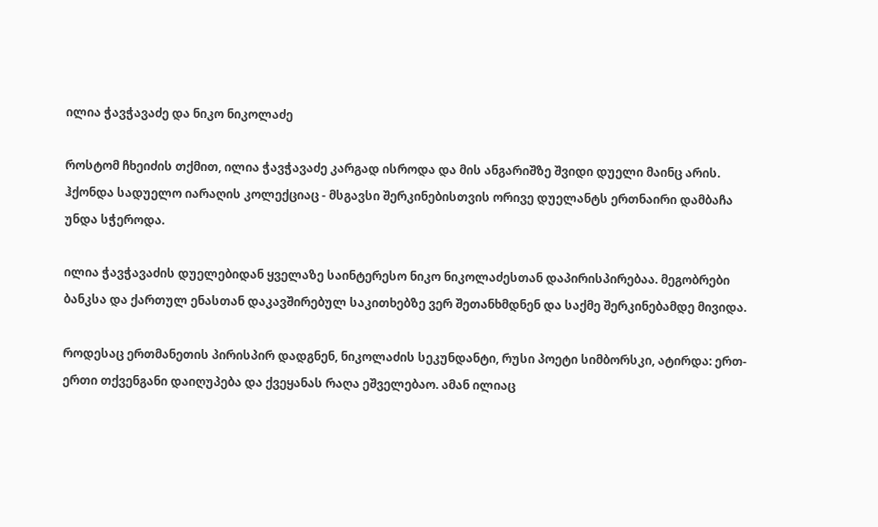ილია ჭავჭავაძე და ნიკო ნიკოლაძე

როსტომ ჩხეიძის თქმით, ილია ჭავჭავაძე კარგად ისროდა და მის ანგარიშზე შვიდი დუელი მაინც არის. ჰქონდა სადუელო იარაღის კოლექციაც - მსგავსი შერკინებისთვის ორივე დუელანტს ერთნაირი დამბაჩა უნდა სჭეროდა.

ილია ჭავჭავაძის დუელებიდან ყველაზე საინტერესო ნიკო ნიკოლაძესთან დაპირისპირებაა. მეგობრები ბანკსა და ქართულ ენასთან დაკავშირებულ საკითხებზე ვერ შეთანხმდნენ და საქმე შერკინებამდე მივიდა.

როდესაც ერთმანეთის პირისპირ დადგნენ, ნიკოლაძის სეკუნდანტი, რუსი პოეტი სიმბორსკი, ატირდა: ერთ-ერთი თქვენგანი დაიღუპება და ქვეყანას რაღა ეშველებაო. ამან ილიაც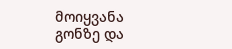მოიყვანა გონზე და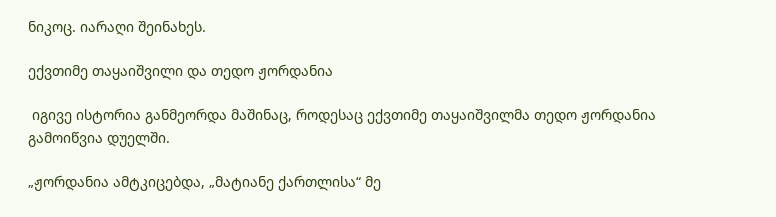ნიკოც. იარაღი შეინახეს.

ექვთიმე თაყაიშვილი და თედო ჟორდანია

 იგივე ისტორია განმეორდა მაშინაც, როდესაც ექვთიმე თაყაიშვილმა თედო ჟორდანია გამოიწვია დუელში.

„ჟორდანია ამტკიცებდა, „მატიანე ქართლისა“ მე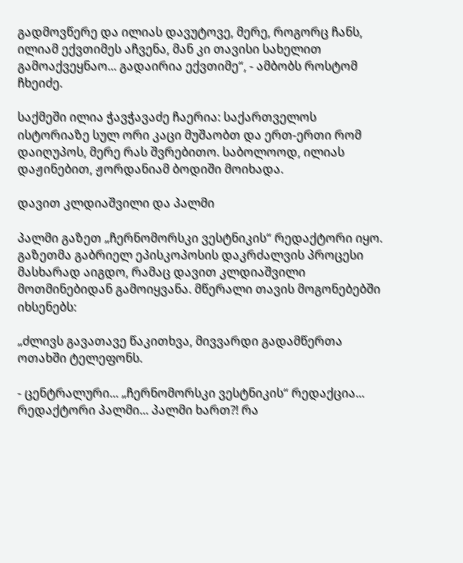გადმოვწერე და ილიას დავუტოვე, მერე, როგორც ჩანს, ილიამ ექვთიმეს აჩვენა, მან კი თავისი სახელით გამოაქვეყნაო... გადაირია ექვთიმე“, - ამბობს როსტომ ჩხეიძე.

საქმეში ილია ჭავჭავაძე ჩაერია: საქართველოს ისტორიაზე სულ ორი კაცი მუშაობთ და ერთ-ერთი რომ დაიღუპოს, მერე რას შვრებითო. საბოლოოდ, ილიას დაჟინებით, ჟორდანიამ ბოდიში მოიხადა.

დავით კლდიაშვილი და პალმი

პალმი გაზეთ „ჩერნომორსკი ვესტნიკის“ რედაქტორი იყო. გაზეთმა გაბრიელ ეპისკოპოსის დაკრძალვის პროცესი მასხარად აიგდო, რამაც დავით კლდიაშვილი მოთმინებიდან გამოიყვანა. მწერალი თავის მოგონებებში იხსენებს:

„ძლივს გავათავე წაკითხვა, მივვარდი გადამწერთა ოთახში ტელეფონს.

- ცენტრალური... „ჩერნომორსკი ვესტნიკის“ რედაქცია... რედაქტორი პალმი... პალმი ხართ?! რა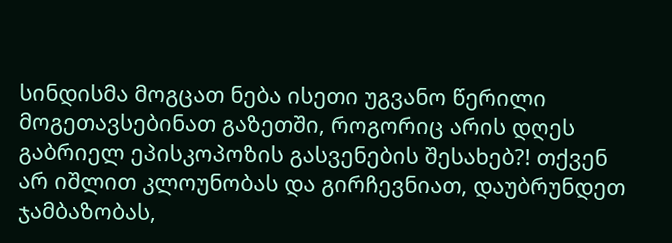სინდისმა მოგცათ ნება ისეთი უგვანო წერილი მოგეთავსებინათ გაზეთში, როგორიც არის დღეს გაბრიელ ეპისკოპოზის გასვენების შესახებ?! თქვენ არ იშლით კლოუნობას და გირჩევნიათ, დაუბრუნდეთ ჯამბაზობას,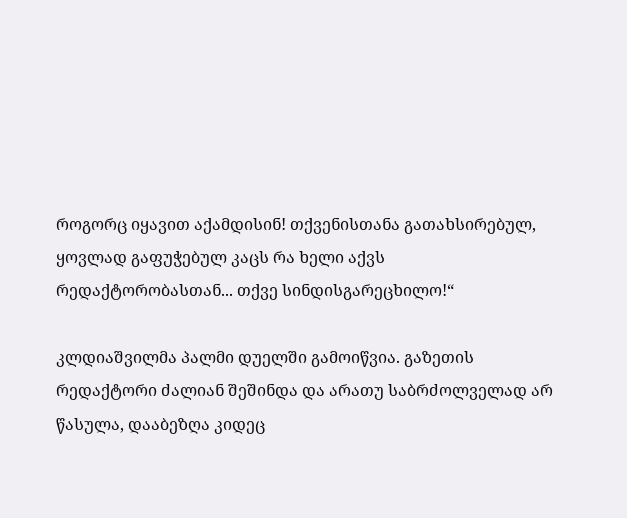როგორც იყავით აქამდისინ! თქვენისთანა გათახსირებულ, ყოვლად გაფუჭებულ კაცს რა ხელი აქვს რედაქტორობასთან... თქვე სინდისგარეცხილო!“

კლდიაშვილმა პალმი დუელში გამოიწვია. გაზეთის რედაქტორი ძალიან შეშინდა და არათუ საბრძოლველად არ წასულა, დააბეზღა კიდეც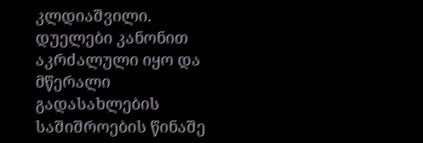კლდიაშვილი. დუელები კანონით აკრძალული იყო და მწერალი გადასახლების საშიშროების წინაშე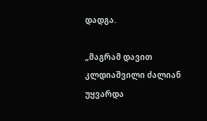დადგა.

„მაგრამ დავით კლდიაშვილი ძალიან უყვარდა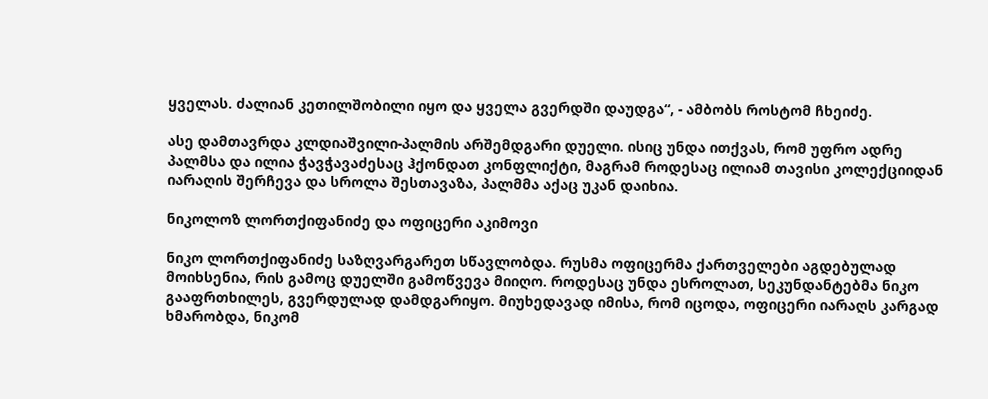ყველას. ძალიან კეთილშობილი იყო და ყველა გვერდში დაუდგა“, - ამბობს როსტომ ჩხეიძე.

ასე დამთავრდა კლდიაშვილი-პალმის არშემდგარი დუელი. ისიც უნდა ითქვას, რომ უფრო ადრე პალმსა და ილია ჭავჭავაძესაც ჰქონდათ კონფლიქტი, მაგრამ როდესაც ილიამ თავისი კოლექციიდან იარაღის შერჩევა და სროლა შესთავაზა, პალმმა აქაც უკან დაიხია.

ნიკოლოზ ლორთქიფანიძე და ოფიცერი აკიმოვი

ნიკო ლორთქიფანიძე საზღვარგარეთ სწავლობდა. რუსმა ოფიცერმა ქართველები აგდებულად მოიხსენია, რის გამოც დუელში გამოწვევა მიიღო. როდესაც უნდა ესროლათ, სეკუნდანტებმა ნიკო გააფრთხილეს, გვერდულად დამდგარიყო. მიუხედავად იმისა, რომ იცოდა, ოფიცერი იარაღს კარგად ხმარობდა, ნიკომ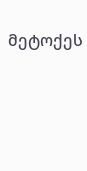მეტოქეს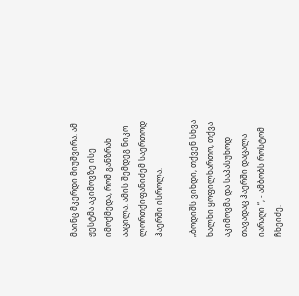მაინც მკერდი მიუშვირა. ამ ჟესტმა აკიმოვზე ისე იმოქმედა, რომ განზრახ ააცილა. ამის შემდეგ ნიკო ლორთქიფანიძემ საერთოდ ჰაერში ისროლა.

„ბოდიშს ვიხდი, თქვენ სხვა ხალხი ყოფილხართო, თქვა აკიმოვმა და საპასუხოდ თავადაც ჰაერში დაცალა იარაღი “, - ამბობს როსტომ ჩხეიძე.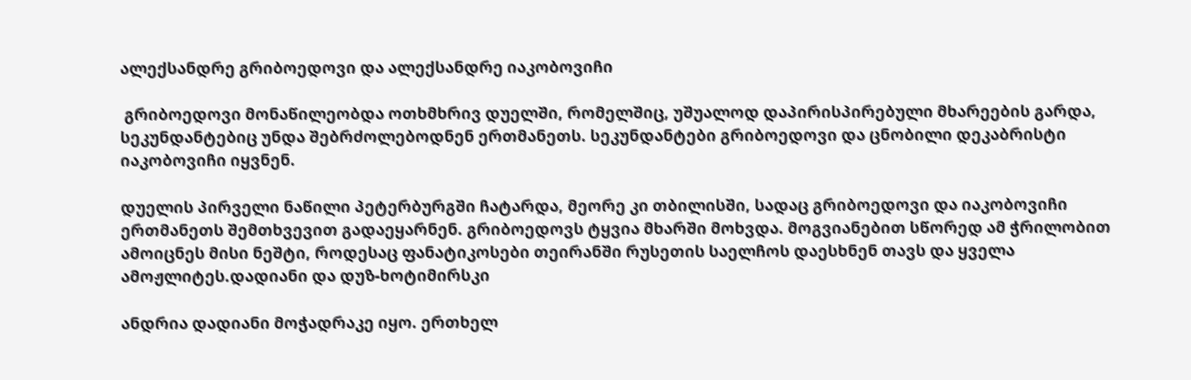ალექსანდრე გრიბოედოვი და ალექსანდრე იაკობოვიჩი

 გრიბოედოვი მონაწილეობდა ოთხმხრივ დუელში, რომელშიც, უშუალოდ დაპირისპირებული მხარეების გარდა, სეკუნდანტებიც უნდა შებრძოლებოდნენ ერთმანეთს. სეკუნდანტები გრიბოედოვი და ცნობილი დეკაბრისტი იაკობოვიჩი იყვნენ.

დუელის პირველი ნაწილი პეტერბურგში ჩატარდა, მეორე კი თბილისში, სადაც გრიბოედოვი და იაკობოვიჩი ერთმანეთს შემთხვევით გადაეყარნენ. გრიბოედოვს ტყვია მხარში მოხვდა. მოგვიანებით სწორედ ამ ჭრილობით ამოიცნეს მისი ნეშტი, როდესაც ფანატიკოსები თეირანში რუსეთის საელჩოს დაესხნენ თავს და ყველა ამოჟლიტეს.დადიანი და დუზ-ხოტიმირსკი

ანდრია დადიანი მოჭადრაკე იყო. ერთხელ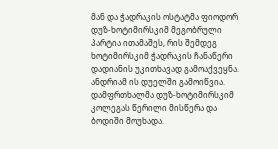მან და ჭადრაკის ოსტატმა ფიოდორ დუზ-ხოტიმირსკიმ მეგობრული პარტია ითამაშეს, რის შემდეგ ხოტიმირსკიმ ჭადრაკის ჩანაწერი დადიანის უკითხავად გამოაქვეყნა. ანდრიამ ის დუელში გამოიწვია. დამფრთხალმა დუზ-ხოტიმირსკიმ კოლეგას წერილი მისწერა და ბოდიში მოუხადა.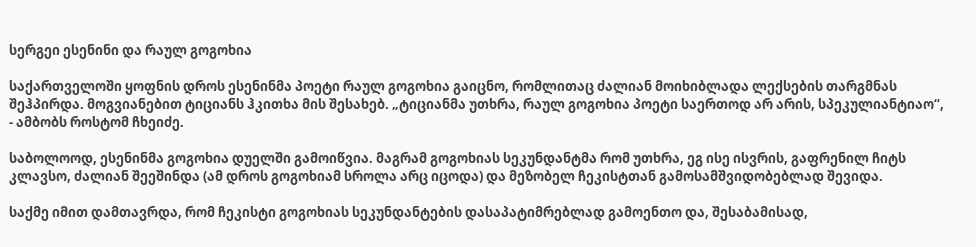სერგეი ესენინი და რაულ გოგოხია

საქართველოში ყოფნის დროს ესენინმა პოეტი რაულ გოგოხია გაიცნო, რომლითაც ძალიან მოიხიბლადა ლექსების თარგმნას შეჰპირდა. მოგვიანებით ტიციანს ჰკითხა მის შესახებ. „ტიციანმა უთხრა, რაულ გოგოხია პოეტი საერთოდ არ არის, სპეკულიანტიაო“, - ამბობს როსტომ ჩხეიძე.

საბოლოოდ, ესენინმა გოგოხია დუელში გამოიწვია. მაგრამ გოგოხიას სეკუნდანტმა რომ უთხრა, ეგ ისე ისვრის, გაფრენილ ჩიტს კლავსო, ძალიან შეეშინდა (ამ დროს გოგოხიამ სროლა არც იცოდა) და მეზობელ ჩეკისტთან გამოსამშვიდობებლად შევიდა.

საქმე იმით დამთავრდა, რომ ჩეკისტი გოგოხიას სეკუნდანტების დასაპატიმრებლად გამოენთო და, შესაბამისად,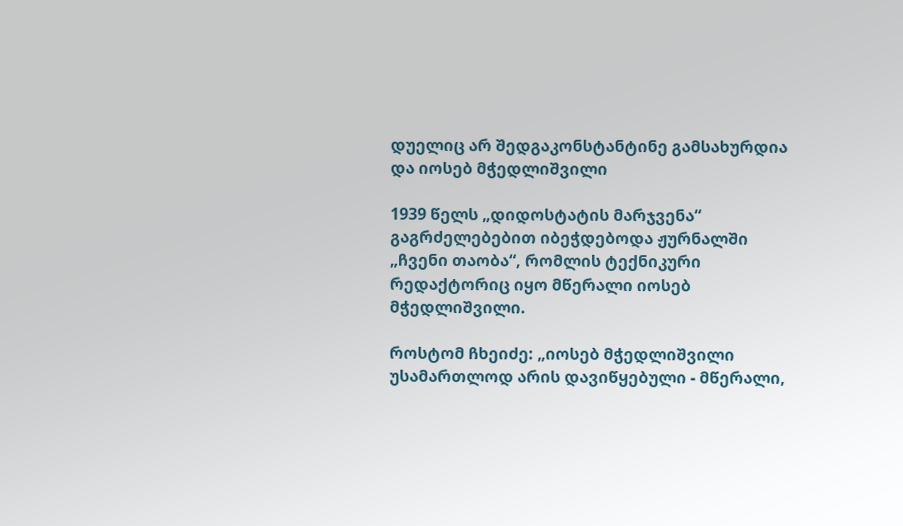დუელიც არ შედგაკონსტანტინე გამსახურდია და იოსებ მჭედლიშვილი

1939 წელს „დიდოსტატის მარჯვენა“ გაგრძელებებით იბეჭდებოდა ჟურნალში „ჩვენი თაობა“, რომლის ტექნიკური რედაქტორიც იყო მწერალი იოსებ მჭედლიშვილი.

როსტომ ჩხეიძე: „იოსებ მჭედლიშვილი უსამართლოდ არის დავიწყებული - მწერალი,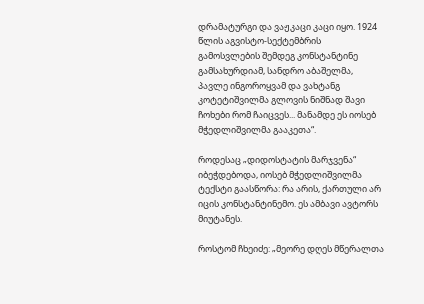დრამატურგი და ვაჟკაცი კაცი იყო. 1924 წლის აგვისტო-სექტემბრის გამოსვლების შემდეგ კონსტანტინე გამსახურდიამ, სანდრო აბაშელმა, პავლე ინგოროყვამ და ვახტანგ კოტეტიშვილმა გლოვის ნიშნად შავი ჩოხები რომ ჩაიცვეს... მანამდე ეს იოსებ მჭედლიშვილმა გააკეთა“.

როდესაც „დიდოსტატის მარჯვენა“ იბეჭდებოდა, იოსებ მჭედლიშვილმა ტექსტი გაასწორა: რა არის, ქართული არ იცის კონსტანტინემო. ეს ამბავი ავტორს მიუტანეს.

როსტომ ჩხეიძე: „მეორე დღეს მწერალთა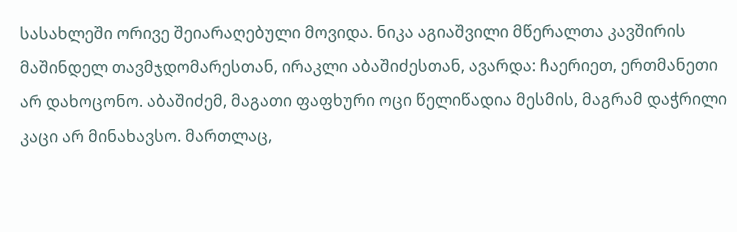სასახლეში ორივე შეიარაღებული მოვიდა. ნიკა აგიაშვილი მწერალთა კავშირის მაშინდელ თავმჯდომარესთან, ირაკლი აბაშიძესთან, ავარდა: ჩაერიეთ, ერთმანეთი არ დახოცონო. აბაშიძემ, მაგათი ფაფხური ოცი წელიწადია მესმის, მაგრამ დაჭრილი კაცი არ მინახავსო. მართლაც,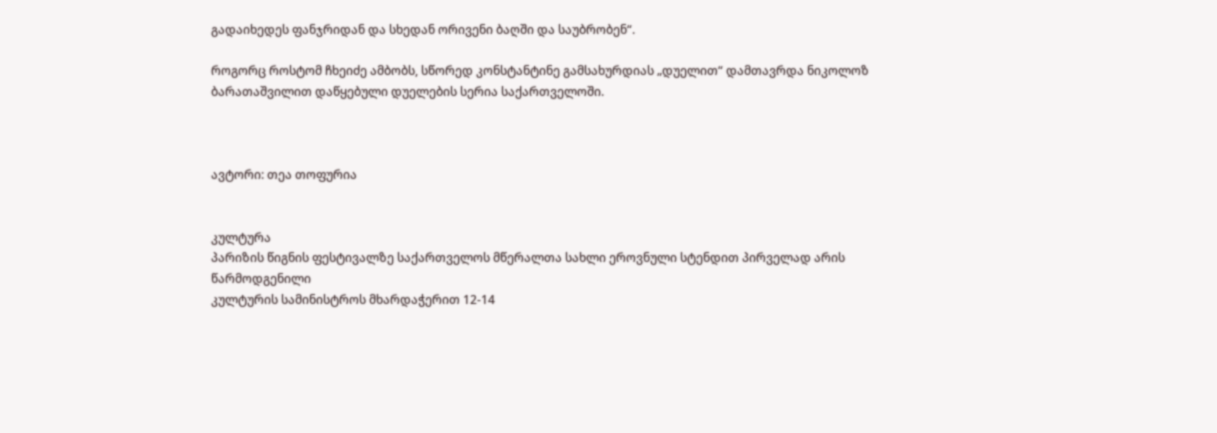გადაიხედეს ფანჯრიდან და სხედან ორივენი ბაღში და საუბრობენ“.

როგორც როსტომ ჩხეიძე ამბობს, სწორედ კონსტანტინე გამსახურდიას „დუელით“ დამთავრდა ნიკოლოზ ბარათაშვილით დაწყებული დუელების სერია საქართველოში.



ავტორი: თეა თოფურია


კულტურა
პარიზის წიგნის ფესტივალზე საქართველოს მწერალთა სახლი ეროვნული სტენდით პირველად არის წარმოდგენილი
კულტურის სამინისტროს მხარდაჭერით 12-14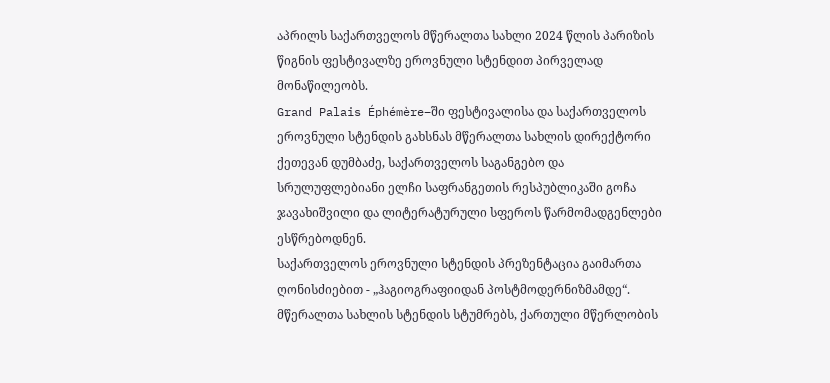აპრილს საქართველოს მწერალთა სახლი 2024 წლის პარიზის წიგნის ფესტივალზე ეროვნული სტენდით პირველად მონაწილეობს.
Grand Palais Éphémère–ში ფესტივალისა და საქართველოს ეროვნული სტენდის გახსნას მწერალთა სახლის დირექტორი ქეთევან დუმბაძე, საქართველოს საგანგებო და სრულუფლებიანი ელჩი საფრანგეთის რესპუბლიკაში გოჩა ჯავახიშვილი და ლიტერატურული სფეროს წარმომადგენლები ესწრებოდნენ.
საქართველოს ეროვნული სტენდის პრეზენტაცია გაიმართა ღონისძიებით - „ჰაგიოგრაფიიდან პოსტმოდერნიზმამდე“. მწერალთა სახლის სტენდის სტუმრებს, ქართული მწერლობის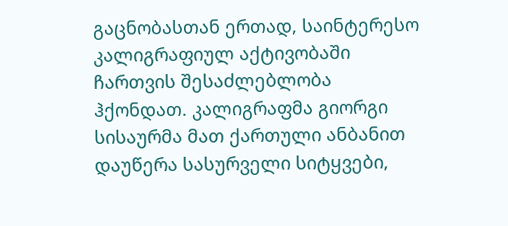გაცნობასთან ერთად, საინტერესო კალიგრაფიულ აქტივობაში ჩართვის შესაძლებლობა ჰქონდათ. კალიგრაფმა გიორგი სისაურმა მათ ქართული ანბანით დაუწერა სასურველი სიტყვები,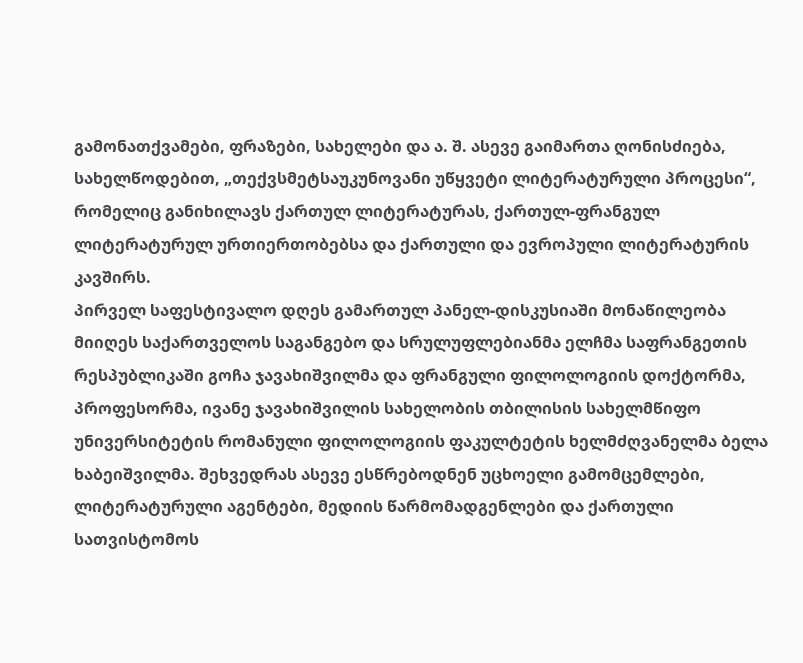გამონათქვამები, ფრაზები, სახელები და ა. შ. ასევე გაიმართა ღონისძიება, სახელწოდებით, „თექვსმეტსაუკუნოვანი უწყვეტი ლიტერატურული პროცესი“, რომელიც განიხილავს ქართულ ლიტერატურას, ქართულ-ფრანგულ ლიტერატურულ ურთიერთობებსა და ქართული და ევროპული ლიტერატურის კავშირს.
პირველ საფესტივალო დღეს გამართულ პანელ-დისკუსიაში მონაწილეობა მიიღეს საქართველოს საგანგებო და სრულუფლებიანმა ელჩმა საფრანგეთის რესპუბლიკაში გოჩა ჯავახიშვილმა და ფრანგული ფილოლოგიის დოქტორმა, პროფესორმა, ივანე ჯავახიშვილის სახელობის თბილისის სახელმწიფო უნივერსიტეტის რომანული ფილოლოგიის ფაკულტეტის ხელმძღვანელმა ბელა ხაბეიშვილმა. შეხვედრას ასევე ესწრებოდნენ უცხოელი გამომცემლები, ლიტერატურული აგენტები, მედიის წარმომადგენლები და ქართული სათვისტომოს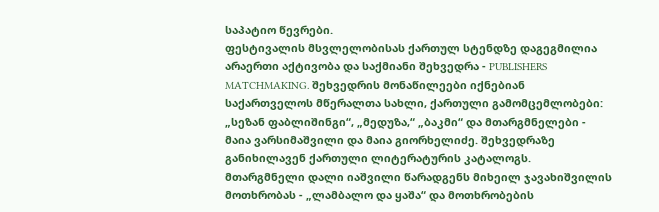საპატიო წევრები.
ფესტივალის მსვლელობისას ქართულ სტენდზე დაგეგმილია არაერთი აქტივობა და საქმიანი შეხვედრა - PUBLISHERS MATCHMAKING. შეხვედრის მონაწილეები იქნებიან საქართველოს მწერალთა სახლი, ქართული გამომცემლობები: „სეზან ფაბლიშინგი“, „მედუზა,“ „ბაკმი“ და მთარგმნელები - მაია ვარსიმაშვილი და მაია გიორხელიძე. შეხვედრაზე განიხილავენ ქართული ლიტერატურის კატალოგს. მთარგმნელი დალი იაშვილი წარადგენს მიხეილ ჯავახიშვილის მოთხრობას - „ლამბალო და ყაშა“ და მოთხრობების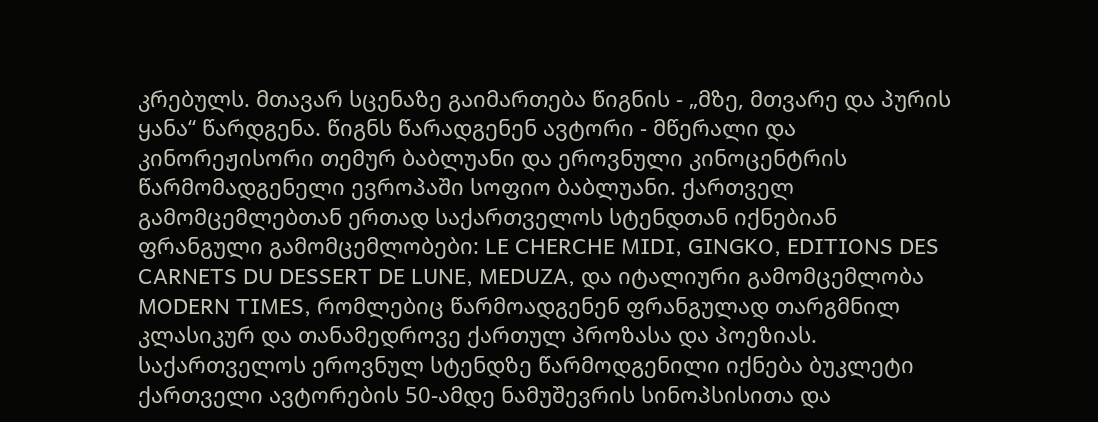კრებულს. მთავარ სცენაზე გაიმართება წიგნის - „მზე, მთვარე და პურის ყანა“ წარდგენა. წიგნს წარადგენენ ავტორი - მწერალი და კინორეჟისორი თემურ ბაბლუანი და ეროვნული კინოცენტრის წარმომადგენელი ევროპაში სოფიო ბაბლუანი. ქართველ გამომცემლებთან ერთად საქართველოს სტენდთან იქნებიან ფრანგული გამომცემლობები: LE CHERCHE MIDI, GINGKO, EDITIONS DES CARNETS DU DESSERT DE LUNE, MEDUZA, და იტალიური გამომცემლობა MODERN TIMES, რომლებიც წარმოადგენენ ფრანგულად თარგმნილ კლასიკურ და თანამედროვე ქართულ პროზასა და პოეზიას.
საქართველოს ეროვნულ სტენდზე წარმოდგენილი იქნება ბუკლეტი ქართველი ავტორების 50-ამდე ნამუშევრის სინოპსისითა და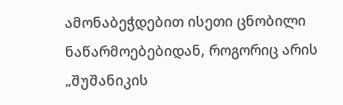ამონაბეჭდებით ისეთი ცნობილი ნაწარმოებებიდან, როგორიც არის „შუშანიკის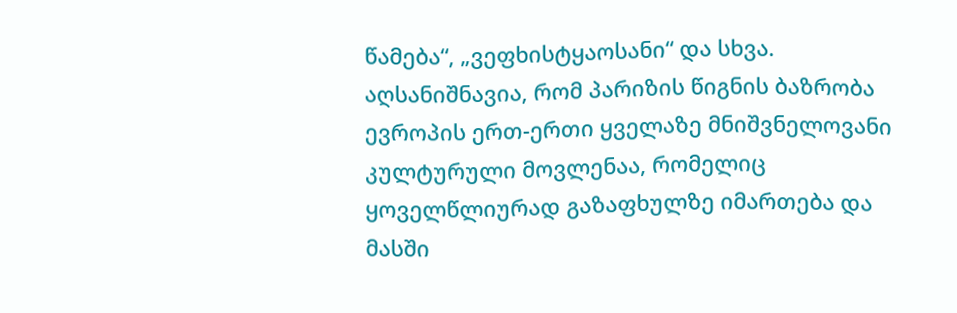წამება“, „ვეფხისტყაოსანი“ და სხვა.
აღსანიშნავია, რომ პარიზის წიგნის ბაზრობა ევროპის ერთ-ერთი ყველაზე მნიშვნელოვანი კულტურული მოვლენაა, რომელიც ყოველწლიურად გაზაფხულზე იმართება და მასში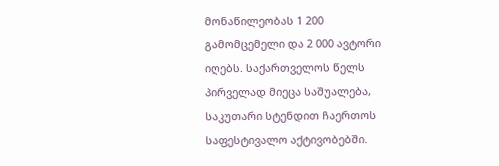მონაწილეობას 1 200 გამომცემელი და 2 000 ავტორი იღებს. საქართველოს წელს პირველად მიეცა საშუალება, საკუთარი სტენდით ჩაერთოს საფესტივალო აქტივობებში.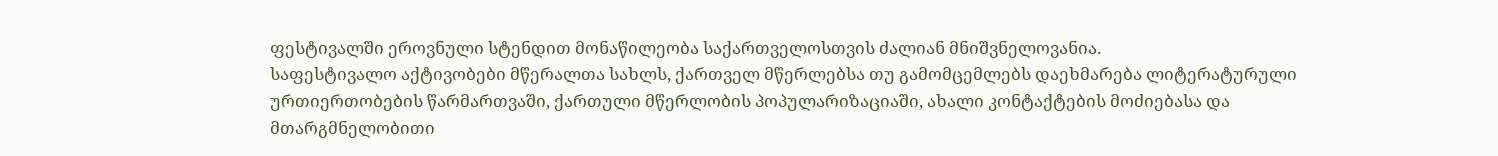ფესტივალში ეროვნული სტენდით მონაწილეობა საქართველოსთვის ძალიან მნიშვნელოვანია.
საფესტივალო აქტივობები მწერალთა სახლს, ქართველ მწერლებსა თუ გამომცემლებს დაეხმარება ლიტერატურული ურთიერთობების წარმართვაში, ქართული მწერლობის პოპულარიზაციაში, ახალი კონტაქტების მოძიებასა და მთარგმნელობითი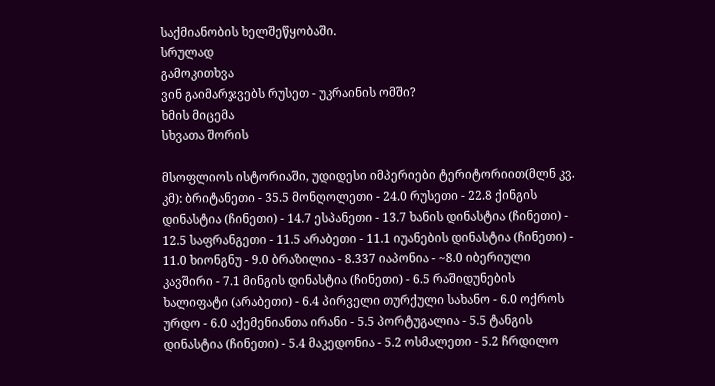საქმიანობის ხელშეწყობაში.
სრულად
გამოკითხვა
ვინ გაიმარჯვებს რუსეთ - უკრაინის ომში?
ხმის მიცემა
სხვათა შორის

მსოფლიოს ისტორიაში, უდიდესი იმპერიები ტერიტორიით(მლნ კვ. კმ): ბრიტანეთი - 35.5 მონღოლეთი - 24.0 რუსეთი - 22.8 ქინგის დინასტია (ჩინეთი) - 14.7 ესპანეთი - 13.7 ხანის დინასტია (ჩინეთი) - 12.5 საფრანგეთი - 11.5 არაბეთი - 11.1 იუანების დინასტია (ჩინეთი) - 11.0 ხიონგნუ - 9.0 ბრაზილია - 8.337 იაპონია - ~8.0 იბერიული კავშირი - 7.1 მინგის დინასტია (ჩინეთი) - 6.5 რაშიდუნების ხალიფატი (არაბეთი) - 6.4 პირველი თურქული სახანო - 6.0 ოქროს ურდო - 6.0 აქემენიანთა ირანი - 5.5 პორტუგალია - 5.5 ტანგის დინასტია (ჩინეთი) - 5.4 მაკედონია - 5.2 ოსმალეთი - 5.2 ჩრდილო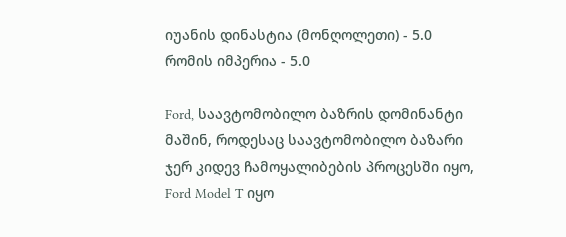იუანის დინასტია (მონღოლეთი) - 5.0 რომის იმპერია - 5.0

Ford, საავტომობილო ბაზრის დომინანტი მაშინ, როდესაც საავტომობილო ბაზარი ჯერ კიდევ ჩამოყალიბების პროცესში იყო, Ford Model T იყო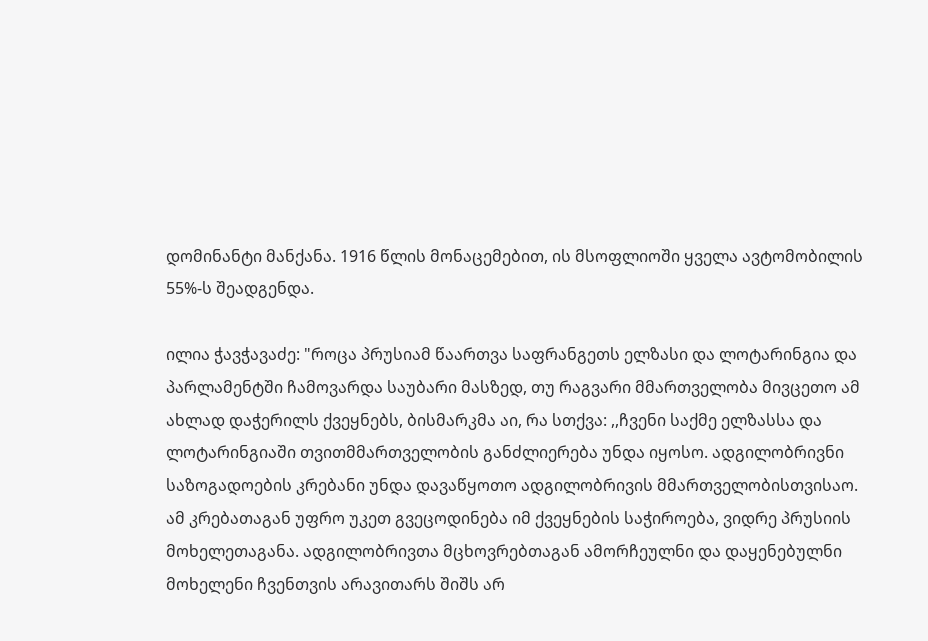დომინანტი მანქანა. 1916 წლის მონაცემებით, ის მსოფლიოში ყველა ავტომობილის 55%-ს შეადგენდა.

ილია ჭავჭავაძე: "როცა პრუსიამ წაართვა საფრანგეთს ელზასი და ლოტარინგია და პარლამენტში ჩამოვარდა საუბარი მასზედ, თუ რაგვარი მმართველობა მივცეთო ამ ახლად დაჭერილს ქვეყნებს, ბისმარკმა აი, რა სთქვა: ,,ჩვენი საქმე ელზასსა და ლოტარინგიაში თვითმმართველობის განძლიერება უნდა იყოსო. ადგილობრივნი საზოგადოების კრებანი უნდა დავაწყოთო ადგილობრივის მმართველობისთვისაო. ამ კრებათაგან უფრო უკეთ გვეცოდინება იმ ქვეყნების საჭიროება, ვიდრე პრუსიის მოხელეთაგანა. ადგილობრივთა მცხოვრებთაგან ამორჩეულნი და დაყენებულნი მოხელენი ჩვენთვის არავითარს შიშს არ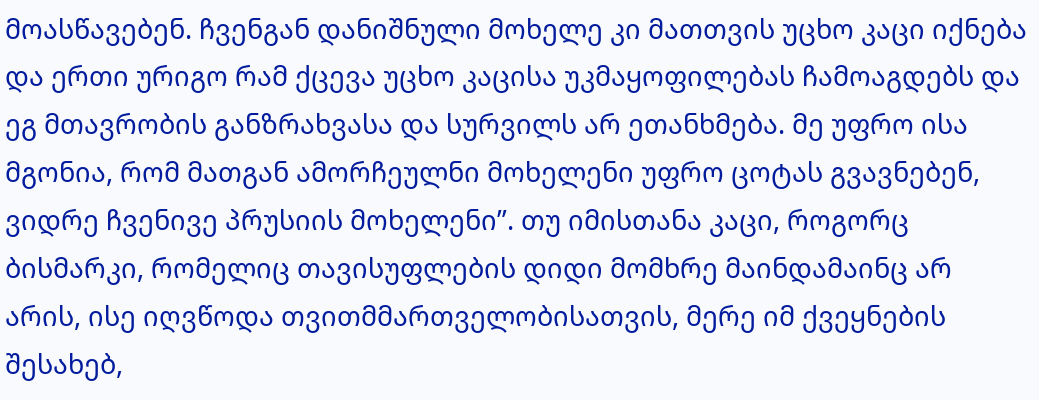მოასწავებენ. ჩვენგან დანიშნული მოხელე კი მათთვის უცხო კაცი იქნება და ერთი ურიგო რამ ქცევა უცხო კაცისა უკმაყოფილებას ჩამოაგდებს და ეგ მთავრობის განზრახვასა და სურვილს არ ეთანხმება. მე უფრო ისა მგონია, რომ მათგან ამორჩეულნი მოხელენი უფრო ცოტას გვავნებენ, ვიდრე ჩვენივე პრუსიის მოხელენი”. თუ იმისთანა კაცი, როგორც ბისმარკი, რომელიც თავისუფლების დიდი მომხრე მაინდამაინც არ არის, ისე იღვწოდა თვითმმართველობისათვის, მერე იმ ქვეყნების შესახებ,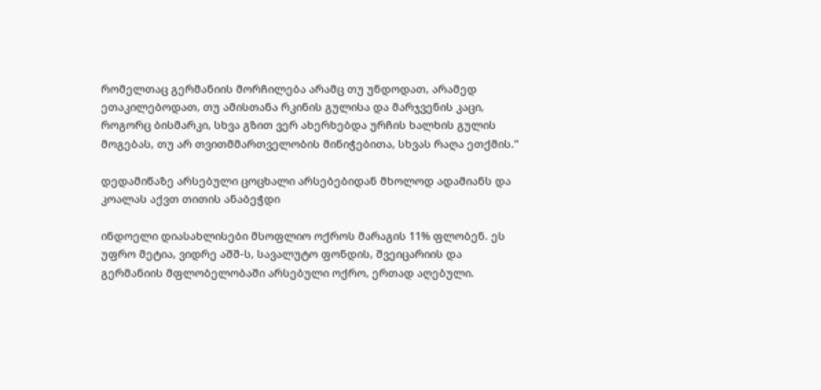რომელთაც გერმანიის მორჩილება არამც თუ უნდოდათ, არამედ ეთაკილებოდათ, თუ ამისთანა რკინის გულისა და მარჯვენის კაცი, როგორც ბისმარკი, სხვა გზით ვერ ახერხებდა ურჩის ხალხის გულის მოგებას, თუ არ თვითმმართველობის მინიჭებითა, სხვას რაღა ეთქმის."

დედამიწაზე არსებული ცოცხალი არსებებიდან მხოლოდ ადამიანს და კოალას აქვთ თითის ანაბეჭდი

ინდოელი დიასახლისები მსოფლიო ოქროს მარაგის 11% ფლობენ. ეს უფრო მეტია, ვიდრე აშშ-ს, სავალუტო ფონდის, შვეიცარიის და გერმანიის მფლობელობაში არსებული ოქრო, ერთად აღებული.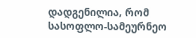დადგენილია, რომ სასოფლო-სამეურნეო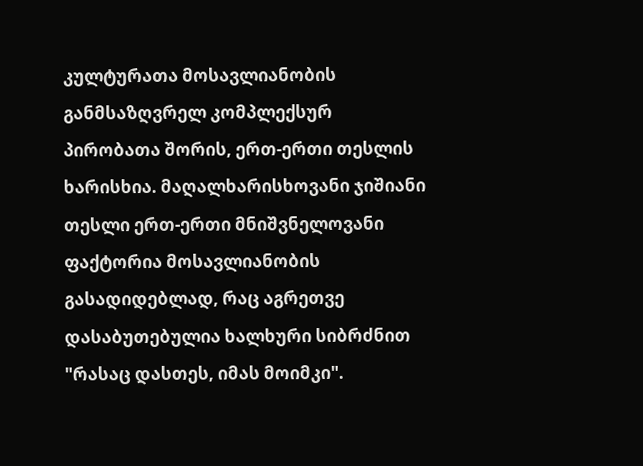კულტურათა მოსავლიანობის განმსაზღვრელ კომპლექსურ პირობათა შორის, ერთ-ერთი თესლის ხარისხია. მაღალხარისხოვანი ჯიშიანი თესლი ერთ-ერთი მნიშვნელოვანი ფაქტორია მოსავლიანობის გასადიდებლად, რაც აგრეთვე დასაბუთებულია ხალხური სიბრძნით "რასაც დასთეს, იმას მოიმკი".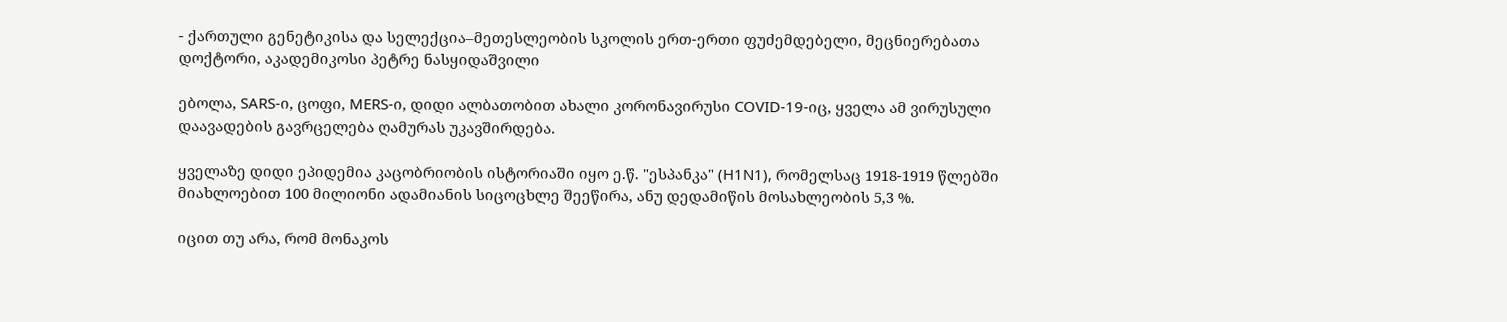- ქართული გენეტიკისა და სელექცია–მეთესლეობის სკოლის ერთ-ერთი ფუძემდებელი, მეცნიერებათა დოქტორი, აკადემიკოსი პეტრე ნასყიდაშვილი

ებოლა, SARS-ი, ცოფი, MERS-ი, დიდი ალბათობით ახალი კორონავირუსი COVID-19-იც, ყველა ამ ვირუსული დაავადების გავრცელება ღამურას უკავშირდება.

ყველაზე დიდი ეპიდემია კაცობრიობის ისტორიაში იყო ე.წ. "ესპანკა" (H1N1), რომელსაც 1918-1919 წლებში მიახლოებით 100 მილიონი ადამიანის სიცოცხლე შეეწირა, ანუ დედამიწის მოსახლეობის 5,3 %.

იცით თუ არა, რომ მონაკოს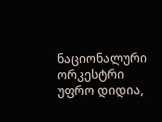ნაციონალური ორკესტრი უფრო დიდია,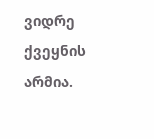ვიდრე ქვეყნის არმია.